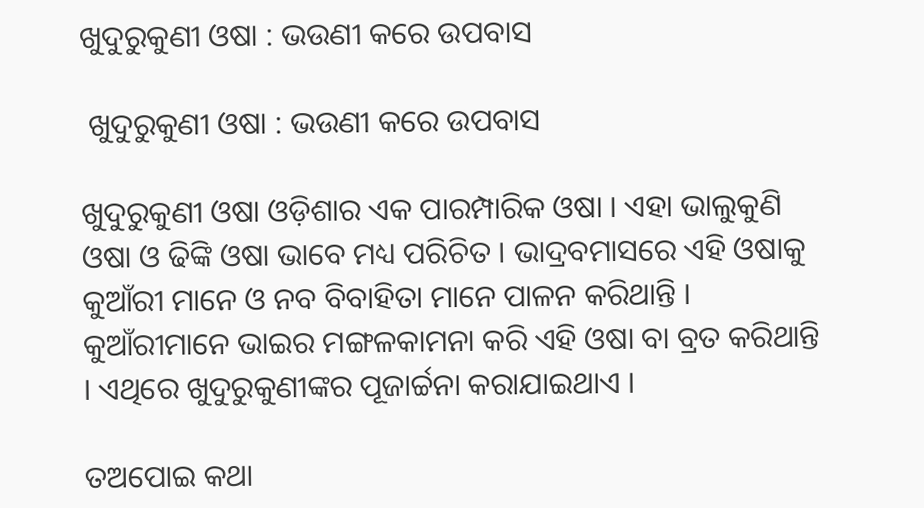ଖୁଦୁରୁକୁଣୀ ଓଷା : ଭଉଣୀ କରେ ଉପବାସ

 ଖୁଦୁରୁକୁଣୀ ଓଷା : ଭଉଣୀ କରେ ଉପବାସ

ଖୁଦୁରୁକୁଣୀ ଓଷା ଓଡ଼ିଶାର ଏକ ପାରମ୍ପାରିକ ଓଷା । ଏହା ଭାଲୁକୁଣି ଓଷା ଓ ଢିଙ୍କି ଓଷା ଭାବେ ମଧ୍ୟ ପରିଚିତ । ଭାଦ୍ରବମାସରେ ଏହି ଓଷାକୁ କୁଆଁରୀ ମାନେ ଓ ନବ ବିବାହିତା ମାନେ ପାଳନ କରିଥାନ୍ତି ।  କୁଆଁରୀମାନେ ଭାଇର ମଙ୍ଗଳକାମନା କରି ଏହି ଓଷା ବା ବ୍ରତ କରିଥାନ୍ତି । ଏଥିରେ ଖୁଦୁରୁକୁଣୀଙ୍କର ପୂଜାର୍ଚ୍ଚନା କରାଯାଇଥାଏ ।

ତଅପୋଇ କଥା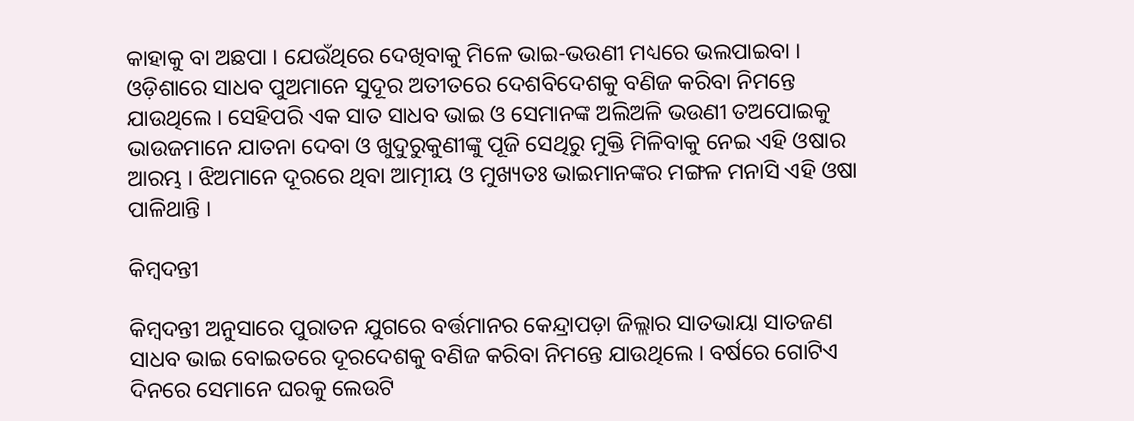କାହାକୁ ବା ଅଛପା । ଯେଉଁଥିରେ ଦେଖିବାକୁ ମିଳେ ଭାଇ-ଭଉଣୀ ମଧ୍ୟରେ ଭଲପାଇବା । ଓଡ଼ିଶାରେ ସାଧବ ପୁଅମାନେ ସୁଦୂର ଅତୀତରେ ଦେଶବିଦେଶକୁ ବଣିଜ କରିବା ନିମନ୍ତେ ଯାଉଥିଲେ । ସେହିପରି ଏକ ସାତ ସାଧବ ଭାଇ ଓ ସେମାନଙ୍କ ଅଲିଅଳି ଭଉଣୀ ତଅପୋଇକୁ ଭାଉଜମାନେ ଯାତନା ଦେବା ଓ ଖୁଦୁରୁକୁଣୀଙ୍କୁ ପୂଜି ସେଥିରୁ ମୁକ୍ତି ମିଳିବାକୁ ନେଇ ଏହି ଓଷାର ଆରମ୍ଭ । ଝିଅମାନେ ଦୂରରେ ଥିବା ଆତ୍ମୀୟ ଓ ମୁଖ୍ୟତଃ ଭାଇମାନଙ୍କର ମଙ୍ଗଳ ମନାସି ଏହି ଓଷା ପାଳିଥାନ୍ତି ।

କିମ୍ବଦନ୍ତୀ

କିମ୍ବଦନ୍ତୀ ଅନୁସାରେ ପୁରାତନ ଯୁଗରେ ବର୍ତ୍ତମାନର କେନ୍ଦ୍ରାପଡ଼ା ଜିଲ୍ଲାର ସାତଭାୟା ସାତଜଣ ସାଧବ ଭାଇ ବୋଇତରେ ଦୂରଦେଶକୁ ବଣିଜ କରିବା ନିମନ୍ତେ ଯାଉଥିଲେ । ବର୍ଷରେ ଗୋଟିଏ ଦିନରେ ସେମାନେ ଘରକୁ ଲେଉଟି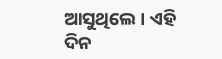ଆସୁଥିଲେ । ଏହି ଦିନ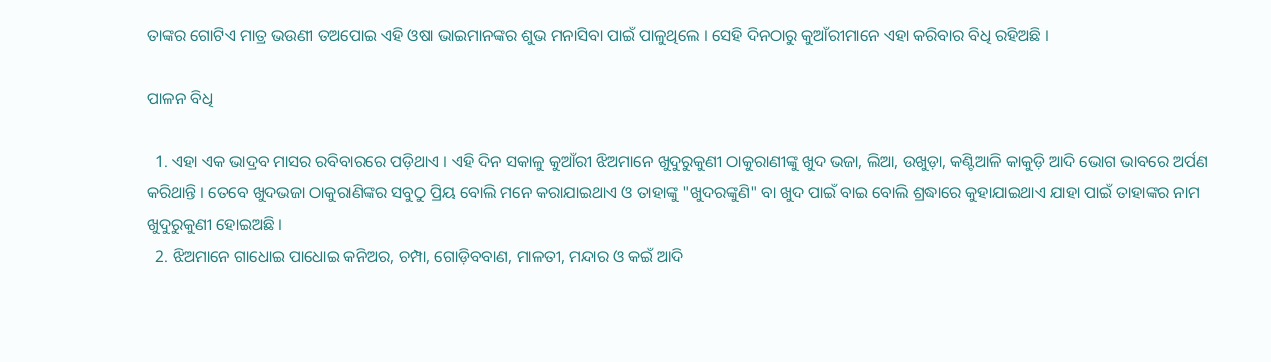ତାଙ୍କର ଗୋଟିଏ ମାତ୍ର ଭଉଣୀ ତଅପୋଇ ଏହି ଓଷା ଭାଇମାନଙ୍କର ଶୁଭ ମନାସିବା ପାଇଁ ପାଳୁଥିଲେ । ସେହି ଦିନଠାରୁ କୁଆଁରୀମାନେ ଏହା କରିବାର ବିଧି ରହିଅଛି ।

ପାଳନ ବିଧି

  1. ଏହା ଏକ ଭାଦ୍ରବ ମାସର ରବିବାରରେ ପଡ଼ିଥାଏ । ଏହି ଦିନ ସକାଳୁ କୁଆଁରୀ ଝିଅମାନେ ଖୁଦୁରୁକୁଣୀ ଠାକୁରାଣୀଙ୍କୁ ଖୁଦ ଭଜା, ଲିଆ, ଉଖୁଡ଼ା, କଣ୍ଟିଆଳି କାକୁଡ଼ି ଆଦି ଭୋଗ ଭାବରେ ଅର୍ପଣ କରିଥାନ୍ତି । ତେବେ ଖୁଦଭଜା ଠାକୁରାଣିଙ୍କର ସବୁଠୁ ପ୍ରିୟ ବୋଲି ମନେ କରାଯାଇଥାଏ ଓ ତାହାଙ୍କୁ "ଖୁଦରଙ୍କୁଣି" ବା ଖୁଦ ପାଇଁ ବାଇ ବୋଲି ଶ୍ରଦ୍ଧାରେ କୁହାଯାଇଥାଏ ଯାହା ପାଇଁ ତାହାଙ୍କର ନାମ ଖୁଦୁରୁକୁଣୀ ହୋଇଅଛି ।
  2. ଝିଅମାନେ ଗାଧୋଇ ପାଧୋଇ କନିଅର, ଚମ୍ପା, ଗୋଡ଼ିବବାଣ, ମାଳତୀ, ମନ୍ଦାର ଓ କଇଁ ଆଦି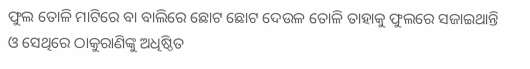ଫୁଲ ତୋଳି ମାଟିରେ ବା ବାଲିରେ ଛୋଟ ଛୋଟ ଦେଉଳ ତୋଳି ତାହାକୁ ଫୁଲରେ ସଜାଇଥାନ୍ତି ଓ ସେଥିରେ ଠାକୁରାଣିଙ୍କୁ ଅଧିଷ୍ଠିତ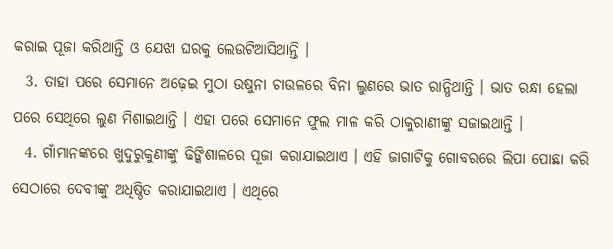କରାଇ ପୂଜା କରିଥାନ୍ତି ଓ ଯେଝା ଘରକୁ ଲେଉଟିଆସିଥାନ୍ତି ।
  3. ତାହା ପରେ ସେମାନେ ଅଢ଼େଇ ମୁଠା ଉଷୁନା ଚାଉଳରେ ବିନା ଲୁଣରେ ଭାତ ରାନ୍ଧିଥାନ୍ତି । ଭାତ ରନ୍ଧା ହେଲା ପରେ ସେଥିରେ ଲୁଣ ମିଶାଇଥାନ୍ତି । ଏହା ପରେ ସେମାନେ ଫୁଲ ମାଳ କରି ଠାକୁରାଣୀଙ୍କୁ ସଜାଇଥାନ୍ତି ।
  4. ଗାଁମାନଙ୍କରେ ଖୁଦୁରୁକୁଣୀଙ୍କୁ ଢିଙ୍କିଶାଳରେ ପୂଜା କରାଯାଇଥାଏ । ଏହି ଜାଗାଟିକୁ ଗୋବରରେ ଲିପା ପୋଛା କରି ସେଠାରେ ଦେବୀଙ୍କୁ ଅଧିଷ୍ଠିତ କରାଯାଇଥାଏ । ଏଥିରେ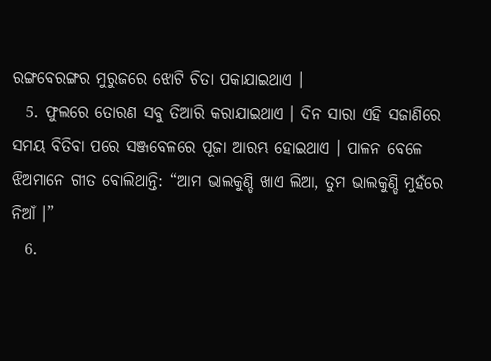ରଙ୍ଗବେରଙ୍ଗର ମୁରୁଜରେ ଝୋଟି ଚିତା ପକାଯାଇଥାଏ ।
  5. ଫୁଲରେ ତୋରଣ ସବୁ ତିଆରି କରାଯାଇଥାଏ । ଦିନ ସାରା ଏହି ସଜାଣିରେ ସମୟ ବିତିବା ପରେ ସଞ୍ଜବେଳରେ ପୂଜା ଆରମ୍ଭ ହୋଇଥାଏ । ପାଳନ ବେଳେ ଝିଅମାନେ ଗୀତ ବୋଲିଥାନ୍ତି: “ଆମ ଭାଲକୁଣ୍ଡି ଖାଏ ଲିଆ, ତୁମ ଭାଲକୁଣ୍ଡି ମୁହଁରେ ନିଆଁ ।”
  6.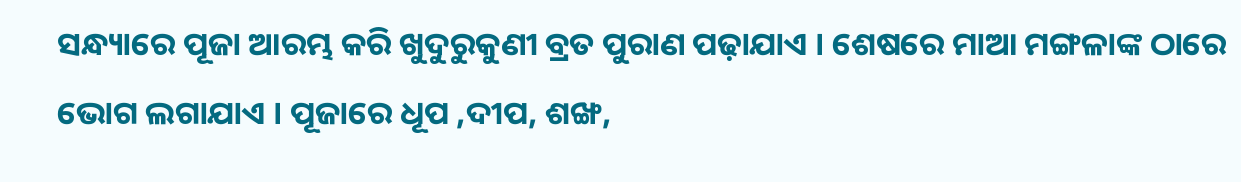ସନ୍ଧ୍ୟାରେ ପୂଜା ଆରମ୍ଭ କରି ଖୁଦୁରୁକୁଣୀ ବ୍ରତ ପୁରାଣ ପଢ଼ାଯାଏ । ଶେଷରେ ମାଆ ମଙ୍ଗଳାଙ୍କ ଠାରେ ଭୋଗ ଲଗାଯାଏ । ପୂଜାରେ ଧୂପ ,ଦୀପ, ଶଙ୍ଖ,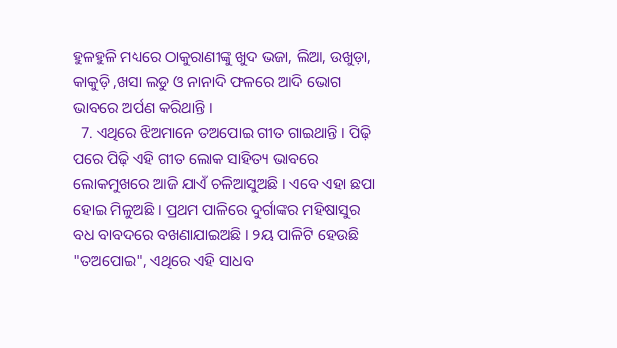ହୁଳହୁଳି ମଧ୍ୟରେ ଠାକୁରାଣୀଙ୍କୁ ଖୁଦ ଭଜା, ଲିଆ, ଉଖୁଡ଼ା, କାକୁଡ଼ି ,ଖସା ଲଡୁ ଓ ନାନାଦି ଫଳରେ ଆଦି ଭୋଗ ଭାବରେ ଅର୍ପଣ କରିଥାନ୍ତି ।
  7. ଏଥିରେ ଝିଅମାନେ ତଅପୋଇ ଗୀତ ଗାଇଥାନ୍ତି । ପିଢ଼ି ପରେ ପିଢ଼ି ଏହି ଗୀତ ଲୋକ ସାହିତ୍ୟ ଭାବରେ ଲୋକମୁଖରେ ଆଜି ଯାଏଁ ଚଳିଆସୁଅଛି । ଏବେ ଏହା ଛପା ହୋଇ ମିଳୁଅଛି । ପ୍ରଥମ ପାଳିରେ ଦୁର୍ଗାଙ୍କର ମହିଷାସୁର ବଧ ବାବଦରେ ବଖଣାଯାଇଅଛି । ୨ୟ ପାଳିଟି ହେଉଛି "ତଅପୋଇ", ଏଥିରେ ଏହି ସାଧବ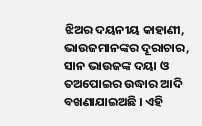ଝିଅର ଦୟନୀୟ କାହାଣୀ, ଭାଉଜମାନଙ୍କର ଦୂରାଚାର, ସାନ ଭାଉଜଙ୍କ ଦୟା ଓ ତଅପୋଇର ଉଦ୍ଧାର ଆଦି ବଖଣାଯାଇଅଛି । ଏହି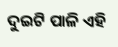ଦୁଇଟି ପାଳି ଏହି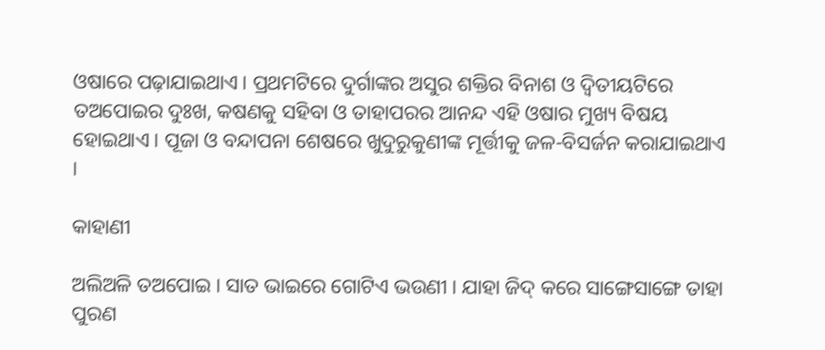ଓଷାରେ ପଢ଼ାଯାଇଥାଏ । ପ୍ରଥମଟିରେ ଦୁର୍ଗାଙ୍କର ଅସୁର ଶକ୍ତିର ବିନାଶ ଓ ଦ୍ୱିତୀୟଟିରେ ତଅପୋଇର ଦୁଃଖ, କଷଣକୁ ସହିବା ଓ ତାହାପରର ଆନନ୍ଦ ଏହି ଓଷାର ମୁଖ୍ୟ ବିଷୟ ହୋଇଥାଏ । ପୂଜା ଓ ବନ୍ଦାପନା ଶେଷରେ ଖୁଦୁରୁକୁଣୀଙ୍କ ମୂର୍ତ୍ତୀକୁ ଜଳ-ବିସର୍ଜନ କରାଯାଇଥାଏ ।

କାହାଣୀ

ଅଲିଅଳି ତଅପୋଇ । ସାତ ଭାଇରେ ଗୋଟିଏ ଭଉଣୀ । ଯାହା ଜିଦ୍ କରେ ସାଙ୍ଗେସାଙ୍ଗେ ତାହା ପୁରଣ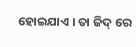ହୋଇଯାଏ । ତା ଜିଦ୍ ରେ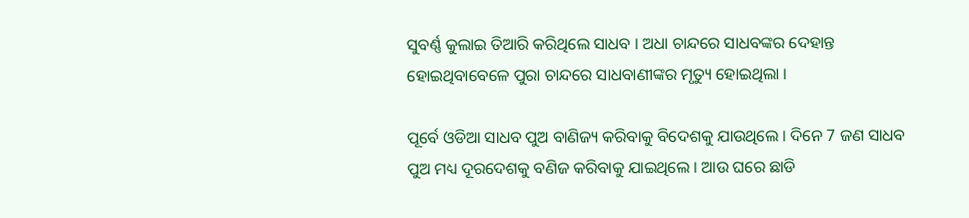ସୁବର୍ଣ୍ଣ କୁଲାଇ ତିଆରି କରିଥିଲେ ସାଧବ । ଅଧା ଚାନ୍ଦରେ ସାଧବଙ୍କର ଦେହାନ୍ତ ହୋଇଥିବାବେଳେ ପୁରା ଚାନ୍ଦରେ ସାଧବାଣୀଙ୍କର ମୃତ୍ୟୁ ହୋଇଥିଲା ।

ପୂର୍ବେ ଓଡିଆ ସାଧବ ପୁଅ ବାଣିଜ୍ୟ କରିବାକୁ ବିଦେଶକୁ ଯାଉଥିଲେ । ଦିନେ 7 ଜଣ ସାଧବ ପୁଅ ମଧ୍ୟ ଦୂରଦେଶକୁ ବଣିଜ କରିବାକୁ ଯାଇଥିଲେ । ଆଉ ଘରେ ଛାଡି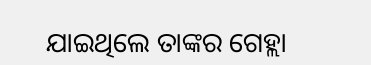ଯାଇଥିଲେ ତାଙ୍କର ଗେହ୍ଲା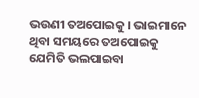ଭଉଣୀ ତଅପୋଇକୁ । ଭାଇମାନେ ଥିବା ସମୟରେ ତଅପୋଇକୁ ଯେମିତି ଭଲପାଇବା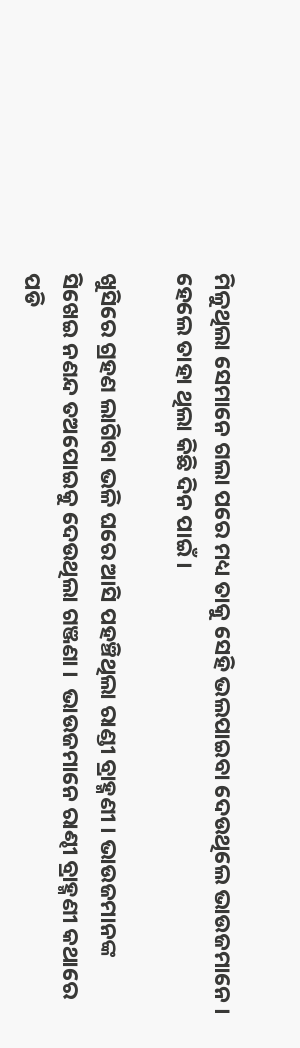ମିଳୁଥିଲା ସେମାନେ ଗଲା ପରେ ମଧ୍ୟ ତାକୁ ସେହି ଭଲପାଇବା ଦେଉଥିଲେ ଭାଉଜମାନେ । ହେଲେ ତାହା ଥିଲା କିଛି ଦିନ ପାଇଁ ।

ଖୁସିରେ ଗ୍ରହଣ ଲାଗିବା ଭଳି ଘରେ ଆସି ପହଞ୍ଚିଥିଲା ରାଣ୍ଡୀ ବ୍ରାହ୍ମଣୀ । ଭାଉଜମାନଙ୍କ ସିଖେଇ ନଣନ୍ଦ ତଅପୋଇକୁ ଦେଉଥିଲା ଗଞ୍ଜଣା ।  ଭାଉଜମାନେ ରାଣ୍ଢୀ ବ୍ରାହ୍ମଣୀ କଥାରେ ପଡି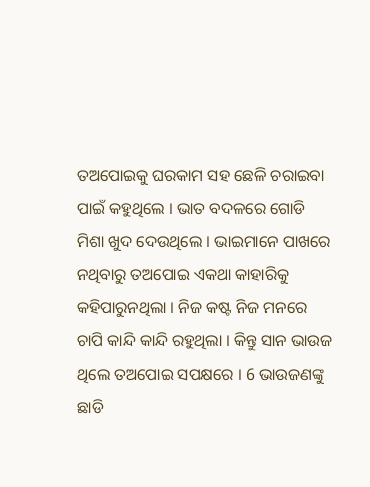ତଅପୋଇକୁ ଘରକାମ ସହ ଛେଳି ଚରାଇବା ପାଇଁ କହୁଥିଲେ । ଭାତ ବଦଳରେ ଗୋଡି ମିଶା ଖୁଦ ଦେଉଥିଲେ । ଭାଇମାନେ ପାଖରେ ନଥିବାରୁ ତଅପୋଇ ଏକଥା କାହାରିକୁ କହିପାରୁନଥିଲା । ନିଜ କଷ୍ଟ ନିଜ ମନରେ ଚାପି କାନ୍ଦି କାନ୍ଦି ରହୁଥିଲା । କିନ୍ତୁ ସାନ ଭାଉଜ ଥିଲେ ତଅପୋଇ ସପକ୍ଷରେ । 6 ଭାଉଜଣଙ୍କୁ ଛାଡି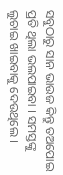ସବୁଠାରୁ ସାନ ଭାଉଜ କିନ୍ତୁ ତଅପୋଇ ପ୍ରତି ଥିଲା ଭଲପାଇବା । ସମସ୍ତଙ୍କୁ ଲୁଚାଇ ଖାଇବାକୁ ଦେଉଥିଲେ ।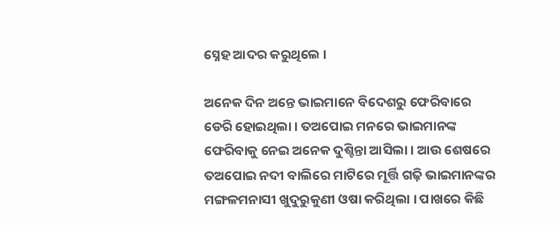ସ୍ନେହ ଆଦର କରୁଥିଲେ ।

ଅନେକ ଦିନ ଅନ୍ତେ ଭାଇମାନେ ବିଦେଶରୁ ଫେରିବାରେ ଡେରି ହୋଇଥିଲା । ତଅପୋଇ ମନରେ ଭାଇମାନଙ୍କ ଫେରିବାକୁ ନେଇ ଅନେକ ଦୁଶ୍ଚିନ୍ତା ଆସିଲା । ଆଉ ଶେଷରେ ତଅପୋଇ ନଦୀ ବାଲିରେ ମାଟିରେ ମୂର୍ତ୍ତି ଗଢ଼ି ଭାଇମାନଙ୍କର ମଙ୍ଗଳମନାସୀ ଖୁଦୁରୁକୁଣୀ ଓଷା କରିଥିଲା । ପାଖରେ କିଛି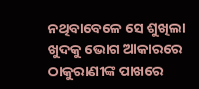ନଥିବାବେଳେ ସେ ଶୁଖିଲା ଖୁଦକୁ ଭୋଗ ଆକାରରେ ଠାକୁରାଣୀଙ୍କ ପାଖରେ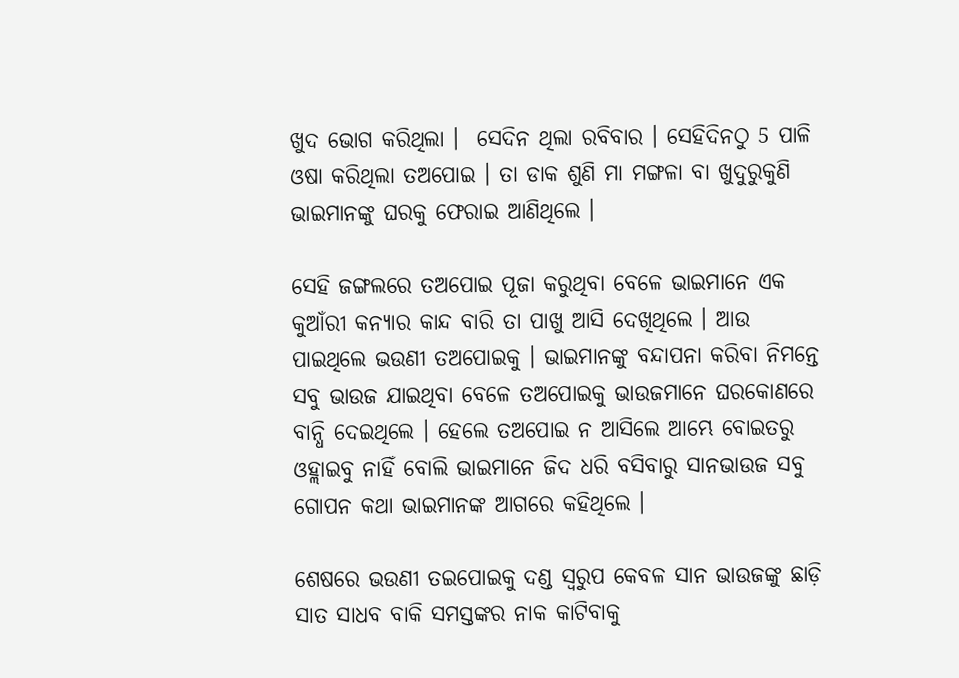ଖୁଦ ଭୋଗ କରିଥିଲା ।  ସେଦିନ ଥିଲା ରବିବାର । ସେହିଦିନଠୁ 5 ପାଳି ଓଷା କରିଥିଲା ତଅପୋଇ । ତା ଡାକ ଶୁଣି ମା ମଙ୍ଗଳା ବା ଖୁଦୁରୁକୁଣି ଭାଇମାନଙ୍କୁ ଘରକୁ ଫେରାଇ ଆଣିଥିଲେ ।

ସେହି ଜଙ୍ଗଲରେ ତଅପୋଇ ପୂଜା କରୁଥିବା ବେଳେ ଭାଇମାନେ ଏକ କୁଆଁରୀ କନ୍ୟାର କାନ୍ଦ ବାରି ତା ପାଖୁ ଆସି ଦେଖିଥିଲେ । ଆଉ ପାଇଥିଲେ ଭଉଣୀ ତଅପୋଇକୁ । ଭାଇମାନଙ୍କୁ ବନ୍ଦାପନା କରିବା ନିମନ୍ତେ ସବୁ ଭାଉଜ ଯାଇଥିବା ବେଳେ ତଅପୋଇକୁ ଭାଉଜମାନେ ଘରକୋଣରେ ବାନ୍ଧି ଦେଇଥିଲେ । ହେଲେ ତଅପୋଇ ନ ଆସିଲେ ଆମ୍ଭେ ବୋଇତରୁ ଓହ୍ଲାଇବୁ ନାହିଁ ବୋଲି ଭାଇମାନେ ଜିଦ ଧରି ବସିବାରୁ ସାନଭାଉଜ ସବୁ ଗୋପନ କଥା ଭାଇମାନଙ୍କ ଆଗରେ କହିଥିଲେ ।

ଶେଷରେ ଭଉଣୀ ତଇପୋଇକୁ ଦଣ୍ଡ ସ୍ୱରୁପ କେବଳ ସାନ ଭାଉଜଙ୍କୁ ଛାଡ଼ି ସାତ ସାଧବ ବାକି ସମସ୍ତଙ୍କର ନାକ କାଟିବାକୁ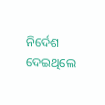ନିର୍ଦେଶ ଦେଇଥିଲେ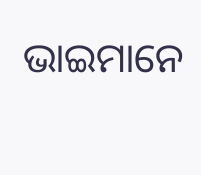ଭାଇମାନେ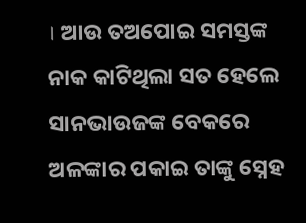। ଆଉ ତଅପୋଇ ସମସ୍ତଙ୍କ ନାକ କାଟିଥିଲା ସତ ହେଲେ ସାନଭାଉଜଙ୍କ ବେକରେ ଅଳଙ୍କାର ପକାଇ ତାଙ୍କୁ ସ୍ନେହ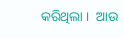କରିଥିଲା ।  ଆଉ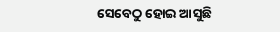ସେବେଠୁ ହୋଇ ଆସୁଛି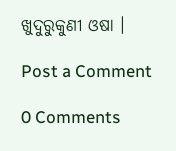ଖୁଦୁରୁକୁଣୀ ଓଷା ।

Post a Comment

0 Comments